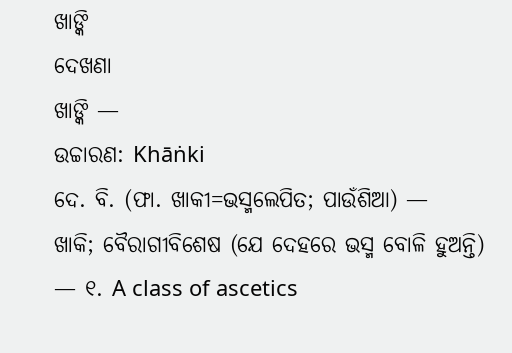ଖାଙ୍କି
ଦେଖଣା
ଖାଙ୍କି —
ଉଚ୍ଚାରଣ: Khāṅki
ଦେ. ବି. (ଫା. ଖାକୀ=ଭସ୍ମଲେପିତ; ପାଉଁଶିଆ) —
ଖାକି; ବୈରାଗୀବିଶେଷ (ଯେ ଦେହରେ ଭସ୍ମ ବୋଳି ହୁଅନ୍ତି) — ୧. A class of ascetics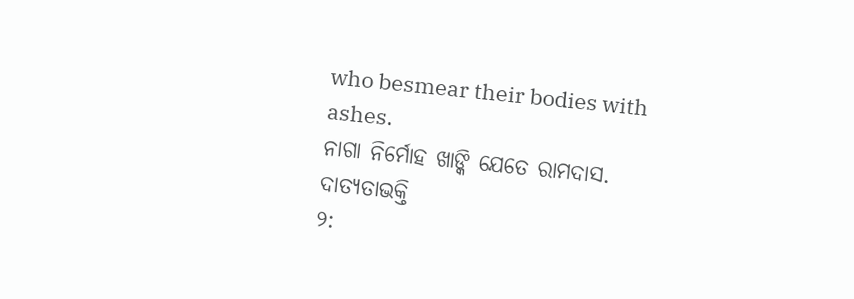who besmear their bodies with ashes.
ନାଗା ନିର୍ମୋହ ଖାଙ୍କି ଯେତେ ରାମଦାସ. ଦାତ୍ୟତାଭକ୍ତି
୨: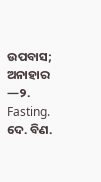ଉପବାସ; ଅନାହାର —୨. Fasting.
ଦେ. ବିଣ.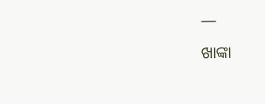—
ଖାଙ୍କା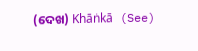(ଦେଖ) Khāṅkā (See)